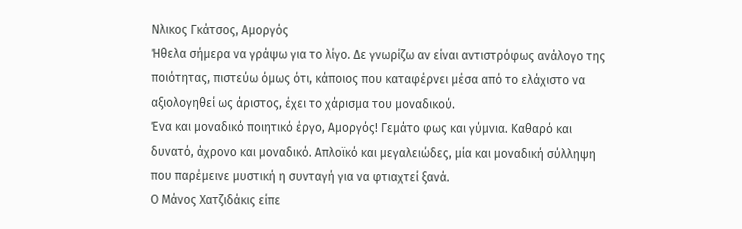Νλικος Γκάτσος, Αμοργός
Ήθελα σήμερα να γράψω για το λίγο. Δε γνωρίζω αν είναι αντιστρόφως ανάλογο της ποιότητας, πιστεύω όμως ότι, κάποιος που καταφέρνει μέσα από το ελάχιστο να αξιολογηθεί ως άριστος, έχει το χάρισμα του μοναδικού.
Ένα και μοναδικό ποιητικό έργο, Αμοργός! Γεμάτο φως και γύμνια. Καθαρό και δυνατό, άχρονο και μοναδικό. Απλοϊκό και μεγαλειώδες, μία και μοναδική σύλληψη που παρέμεινε μυστική η συνταγή για να φτιαχτεί ξανά.
Ο Μάνος Χατζιδάκις είπε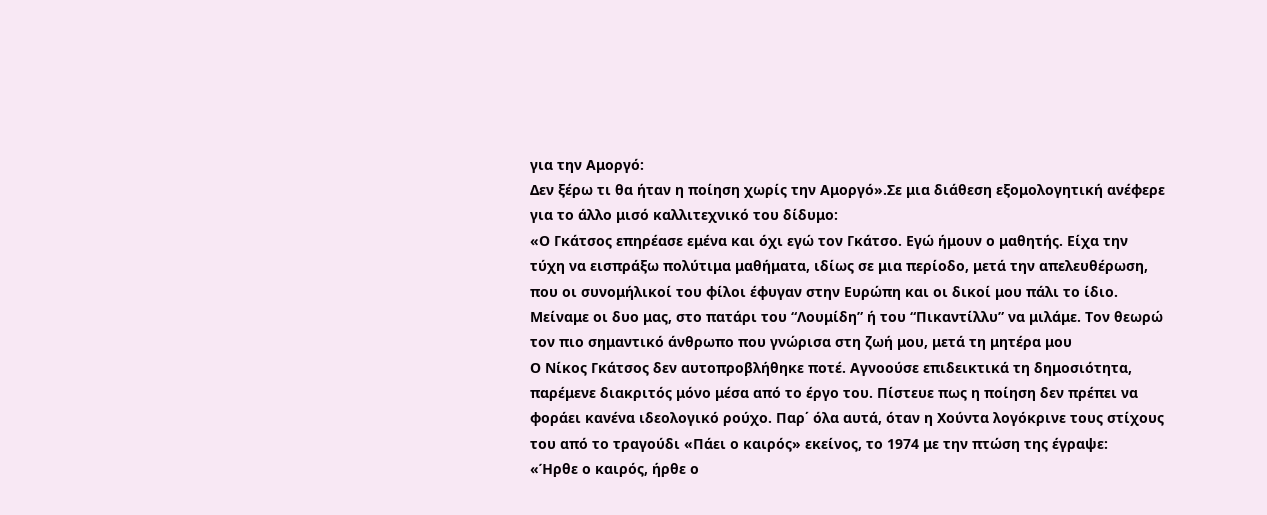για την Αμοργό:
Δεν ξέρω τι θα ήταν η ποίηση χωρίς την Αμοργό».Σε μια διάθεση εξομολογητική ανέφερε για το άλλο μισό καλλιτεχνικό του δίδυμο:
«Ο Γκάτσος επηρέασε εμένα και όχι εγώ τον Γκάτσο. Εγώ ήμουν ο μαθητής. Είχα την τύχη να εισπράξω πολύτιμα μαθήματα, ιδίως σε μια περίοδο, μετά την απελευθέρωση, που οι συνομήλικοί του φίλοι έφυγαν στην Ευρώπη και οι δικοί μου πάλι το ίδιο. Mείναμε οι δυο μας, στο πατάρι του “Λουμίδη” ή του “Πικαντίλλυ” να μιλάμε. Τον θεωρώ τον πιο σημαντικό άνθρωπο που γνώρισα στη ζωή μου, μετά τη μητέρα μου
Ο Νίκος Γκάτσος δεν αυτοπροβλήθηκε ποτέ. Αγνοούσε επιδεικτικά τη δημοσιότητα, παρέμενε διακριτός μόνο μέσα από το έργο του. Πίστευε πως η ποίηση δεν πρέπει να φοράει κανένα ιδεολογικό ρούχο. Παρ΄ όλα αυτά, όταν η Χούντα λογόκρινε τους στίχους του από το τραγούδι «Πάει ο καιρός» εκείνος, το 1974 με την πτώση της έγραψε:
«Ήρθε ο καιρός, ήρθε ο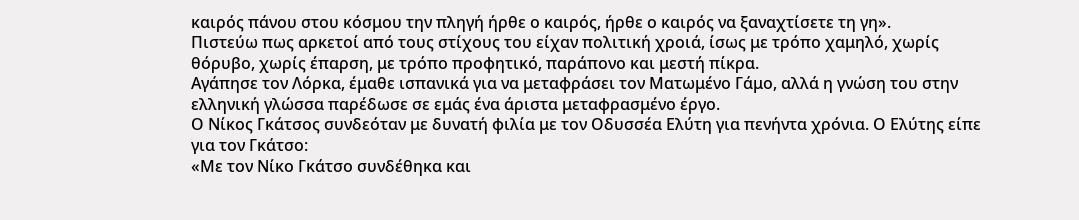καιρός πάνου στου κόσμου την πληγή ήρθε ο καιρός, ήρθε ο καιρός να ξαναχτίσετε τη γη».
Πιστεύω πως αρκετοί από τους στίχους του είχαν πολιτική χροιά, ίσως με τρόπο χαμηλό, χωρίς θόρυβο, χωρίς έπαρση, με τρόπο προφητικό, παράπονο και μεστή πίκρα.
Αγάπησε τον Λόρκα, έμαθε ισπανικά για να μεταφράσει τον Ματωμένο Γάμο, αλλά η γνώση του στην ελληνική γλώσσα παρέδωσε σε εμάς ένα άριστα μεταφρασμένο έργο.
Ο Νίκος Γκάτσος συνδεόταν με δυνατή φιλία με τον Οδυσσέα Ελύτη για πενήντα χρόνια. Ο Ελύτης είπε για τον Γκάτσο:
«Με τον Νίκο Γκάτσο συνδέθηκα και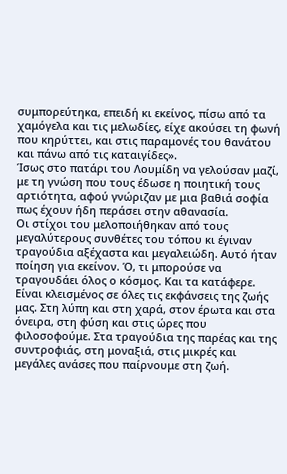συμπορεύτηκα, επειδή κι εκείνος, πίσω από τα χαμόγελα και τις μελωδίες, είχε ακούσει τη φωνή που κηρύττει, και στις παραμονές του θανάτου και πάνω από τις καταιγίδες».
Ίσως στο πατάρι του Λουμίδη να γελούσαν μαζί, με τη γνώση που τους έδωσε η ποιητική τους αρτιότητα, αφού γνώριζαν με μια βαθιά σοφία πως έχουν ήδη περάσει στην αθανασία.
Οι στίχοι του μελοποιήθηκαν από τους μεγαλύτερους συνθέτες του τόπου κι έγιναν τραγούδια αξέχαστα και μεγαλειώδη. Αυτό ήταν ποίηση για εκείνον. Ό, τι μπορούσε να τραγουδάει όλος ο κόσμος. Και τα κατάφερε. Είναι κλεισμένος σε όλες τις εκφάνσεις της ζωής μας. Στη λύπη και στη χαρά, στον έρωτα και στα όνειρα, στη φύση και στις ώρες που φιλοσοφούμε. Στα τραγούδια της παρέας και της συντροφιάς, στη μοναξιά, στις μικρές και μεγάλες ανάσες που παίρνουμε στη ζωή.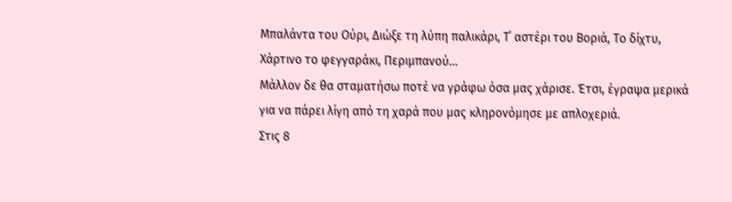Μπαλάντα του Ούρι, Διώξε τη λύπη παλικάρι, Τ΄ αστέρι του Βοριά, Το δίχτυ, Χάρτινο το φεγγαράκι, Περιμπανού…
Μάλλον δε θα σταματήσω ποτέ να γράφω όσα μας χάρισε. Έτσι, έγραψα μερικά για να πάρει λίγη από τη χαρά που μας κληρονόμησε με απλοχεριά.
Στις 8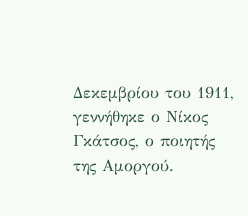Δεκεμβρίου του 1911, γεννήθηκε ο Νίκος Γκάτσος, ο ποιητής της Αμοργού.